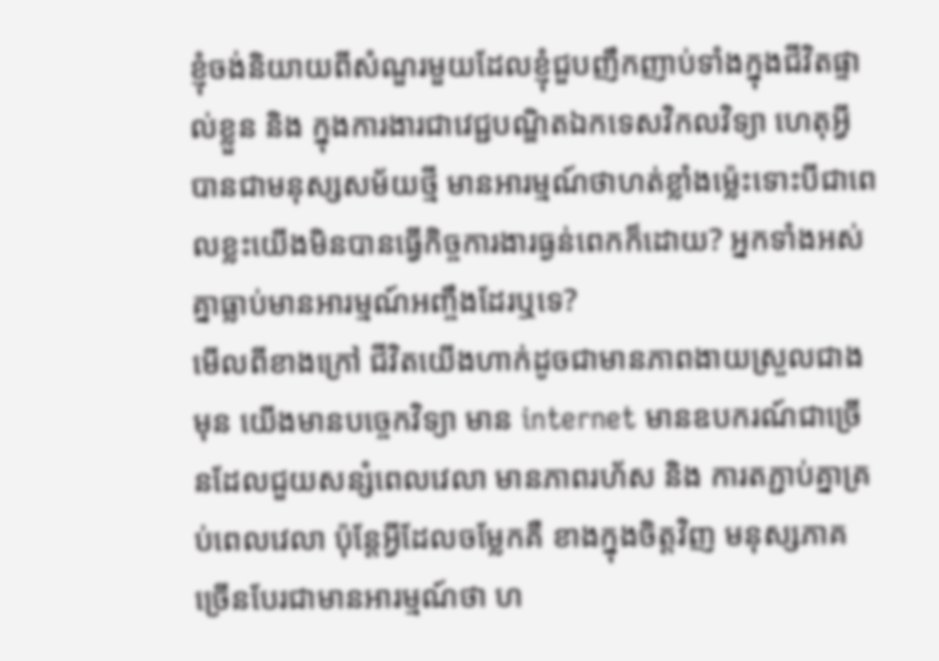ខ្ញុំចង់និយាយពីសំណួរមួយដែលខ្ញុំជួបញឹកញាប់ទាំងក្នុងជីវិតផ្ទាល់ខ្លួន និង ក្នុងការងារជាវេជ្ជបណ្ឌិតឯកទេសវិកលវិទ្យា ហេតុអ្វីបានជាមនុស្សសម័យថ្មី មានអារម្មណ៍ថាហត់ខ្លាំងម្ល៉េះទោះបីជាពេលខ្លះយើងមិនបានធ្វើកិច្ចការងារធ្ងន់ពេកក៏ដោយ? អ្នកទាំងអស់គ្នាធ្លាប់មានអារម្មណ៍អញ្ចឹងដែរឬទេ?
មើលពីខាងក្រៅ ជីវិតយើងហាក់ដូចជាមានភាពងាយស្រួលជាងមុន យើងមានបច្ចេកវិទ្យា មាន internet មានឧបករណ៍ជាច្រើនដែលជួយសន្សំពេលវេលា មានភាពរហ័ស និង ការតភ្ជាប់គ្នាគ្រប់ពេលវេលា ប៉ុន្តែអ្វីដែលចម្លែកគឺ ខាងក្នុងចិត្តវិញ មនុស្សភាគច្រើនបែរជាមានអារម្មណ៍ថា ហ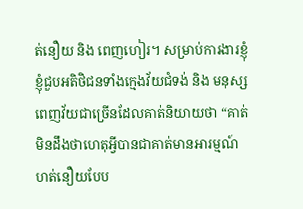ត់នឿយ និង ពេញហៀរ។ សម្រាប់ការងារខ្ញុំ ខ្ញុំជួបអតិថិជនទាំងក្មេងវ័យជំទង់ និង មនុស្សពេញវ័យជាច្រើនដែលគាត់និយាយថា “គាត់មិនដឹងថាហេតុអ្វីបានជាគាត់មានអារម្មណ៍ហត់នឿយបែប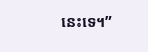នេះទេ។”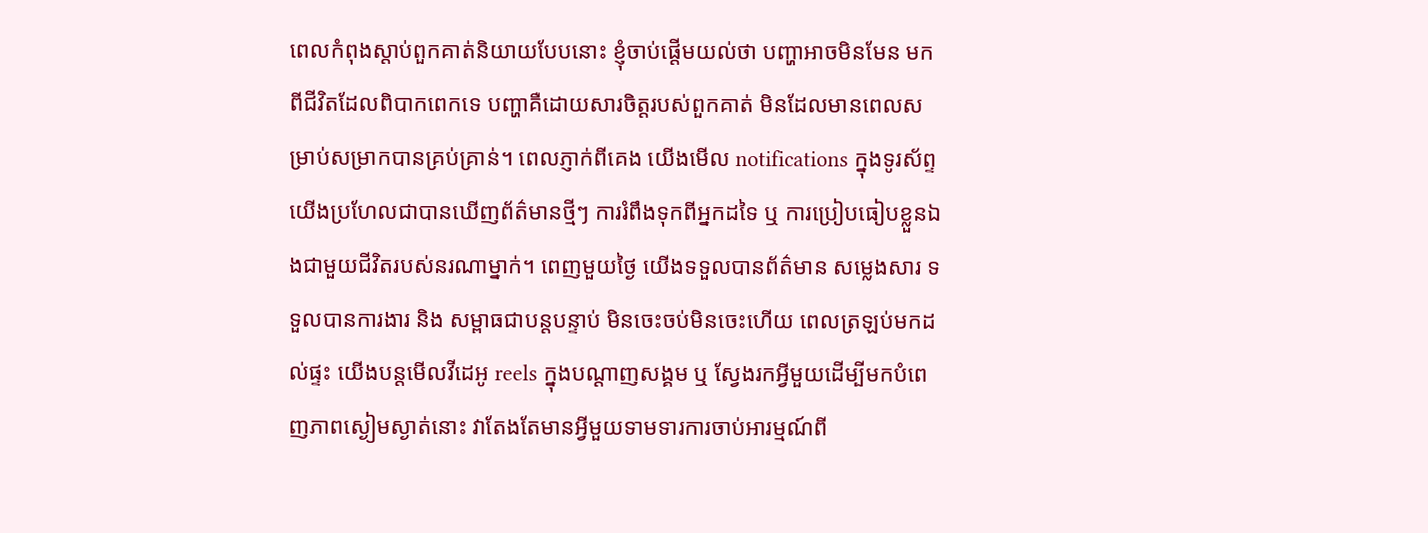ពេលកំពុងស្តាប់ពួកគាត់និយាយបែបនោះ ខ្ញុំចាប់ផ្តើមយល់ថា បញ្ហាអាចមិនមែន មកពីជីវិតដែលពិបាកពេកទេ បញ្ហាគឺដោយសារចិត្តរបស់ពួកគាត់ មិនដែលមានពេលសម្រាប់សម្រាកបានគ្រប់គ្រាន់។ ពេលភ្ញាក់ពីគេង យើងមើល notifications ក្នុងទូរស័ព្ទ យើងប្រហែលជាបានឃើញព័ត៌មានថ្មីៗ ការរំពឹងទុកពីអ្នកដទៃ ឬ ការប្រៀបធៀបខ្លួនឯងជាមួយជីវិតរបស់នរណាម្នាក់។ ពេញមួយថ្ងៃ យើងទទួលបានព័ត៌មាន សម្លេងសារ ទទួលបានការងារ និង សម្ពាធជាបន្តបន្ទាប់ មិនចេះចប់មិនចេះហើយ ពេលត្រឡប់មកដល់ផ្ទះ យើងបន្តមើលវីដេអូ reels ក្នុងបណ្ដាញសង្គម ឬ ស្វែងរកអ្វីមួយដើម្បីមកបំពេញភាពស្ងៀមស្ងាត់នោះ វាតែងតែមានអ្វីមួយទាមទារការចាប់អារម្មណ៍ពី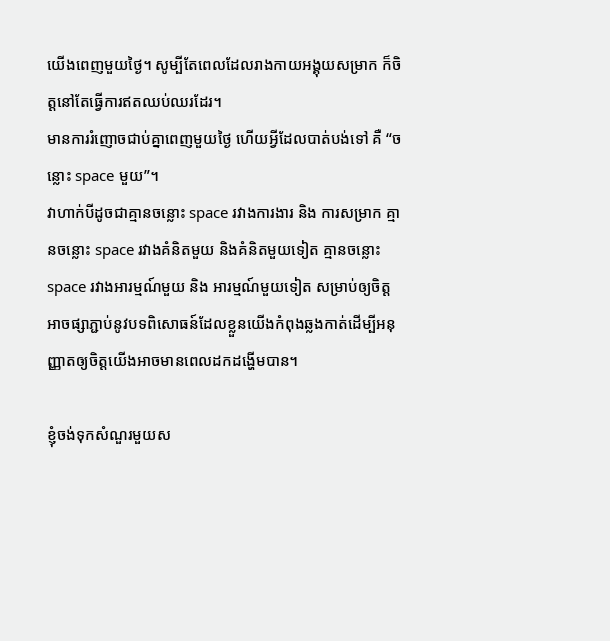យើងពេញមួយថ្ងៃ។ សូម្បីតែពេលដែលរាងកាយអង្គុយសម្រាក ក៏ចិត្តនៅតែធ្វើការឥតឈប់ឈរដែរ។
មានការរំញោចជាប់គ្នាពេញមួយថ្ងៃ ហើយអ្វីដែលបាត់បង់ទៅ គឺ “ចន្លោះ space មួយ”។
វាហាក់បីដូចជាគ្មានចន្លោះ space រវាងការងារ និង ការសម្រាក គ្មានចន្លោះ space រវាងគំនិតមួយ និងគំនិតមួយទៀត គ្មានចន្លោះ space រវាងអារម្មណ៍មួយ និង អារម្មណ៍មួយទៀត សម្រាប់ឲ្យចិត្តអាចផ្សាភ្ជាប់នូវបទពិសោធន៍ដែលខ្លួនយើងកំពុងឆ្លងកាត់ដើម្បីអនុញ្ញាតឲ្យចិត្តយើងអាចមានពេលដកដង្ហើមបាន។

ខ្ញុំចង់ទុកសំណួរមួយស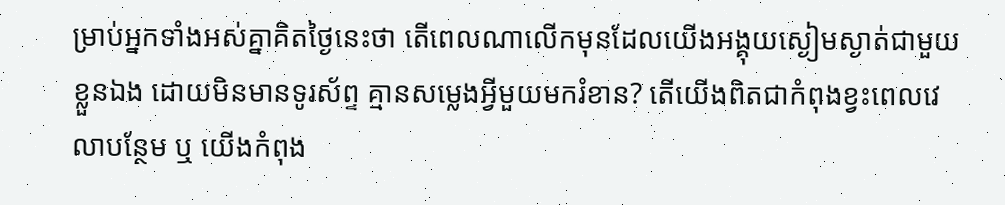ម្រាប់អ្នកទាំងអស់គ្នាគិតថ្ងៃនេះថា តើពេលណាលើកមុនដែលយើងអង្គុយស្ងៀមស្ងាត់ជាមួយខ្លួនឯង ដោយមិនមានទូរស័ព្ទ គ្មានសម្លេងអ្វីមួយមករំខាន? តើយើងពិតជាកំពុងខ្វះពេលវេលាបន្ថែម ឬ យើងកំពុង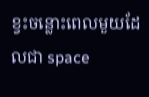ខ្វះចន្លោះពេលមួយដែលជា space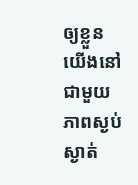ឲ្យខ្លួនយើងនៅជាមួយភាពស្ងប់ស្ងាត់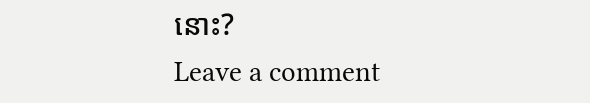នោះ?
Leave a comment